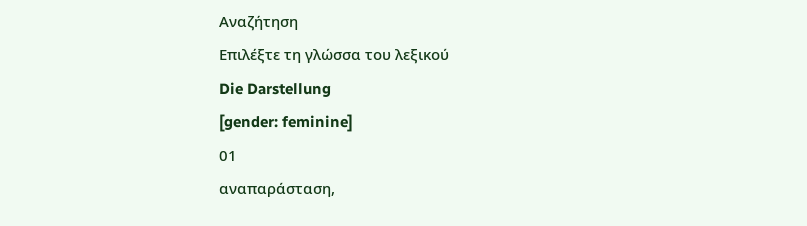Αναζήτηση
Επιλέξτε τη γλώσσα του λεξικού
Die Darstellung
[gender: feminine]
01
αναπαράσταση,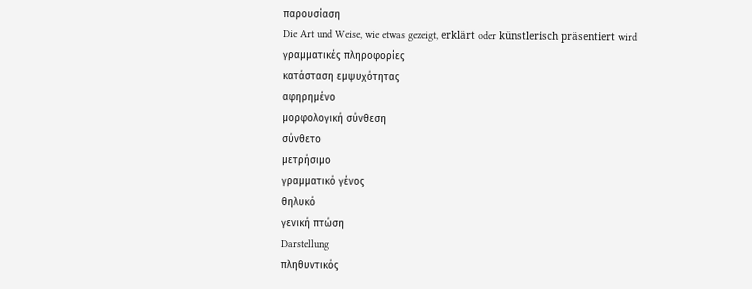παρουσίαση
Die Art und Weise, wie etwas gezeigt, erklärt oder künstlerisch präsentiert wird
γραμματικές πληροφορίες
κατάσταση εμψυχότητας
αφηρημένο
μορφολογική σύνθεση
σύνθετο
μετρήσιμο
γραμματικό γένος
θηλυκό
γενική πτώση
Darstellung
πληθυντικός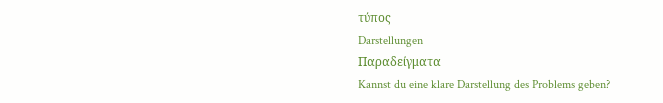τύπος
Darstellungen
Παραδείγματα
Kannst du eine klare Darstellung des Problems geben?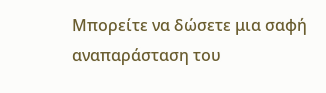Μπορείτε να δώσετε μια σαφή αναπαράσταση του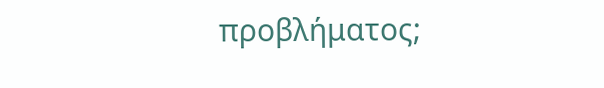προβλήματος;